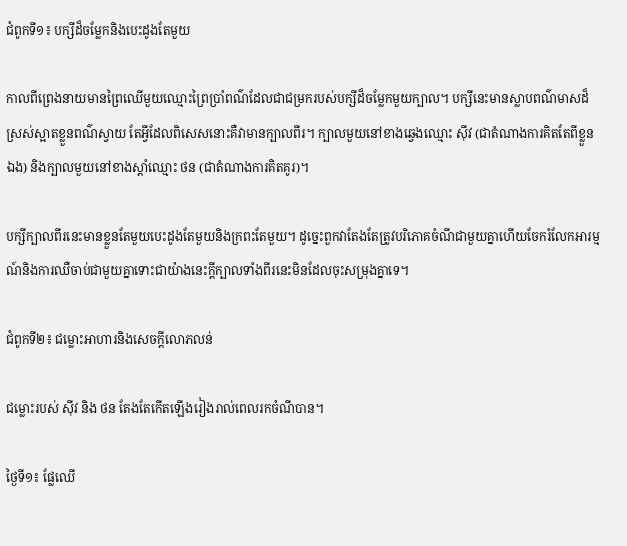ជំពូកទី១៖ បក្សីដ៏ចម្លែកនិងបេះដូងតែមួយ

កាលពីព្រេងនាយមានព្រៃឈើមួយឈ្មោះព្រៃប្រាំពណ៌ដែលជាជម្រករបស់បក្សីដ៏ចម្លែកមួយក្បាល។ បក្សីនេះមានស្លាបពណ៌មាសដ៏ស្រស់ស្អាតខ្លួនពណ៌ស្វាយ តែអ្វីដែលពិសេសនោះគឺវាមានក្បាលពីរ។ ក្បាលមួយនៅខាងឆ្វេងឈ្មោះ ស៊ីវ (ជាតំណាងការគិតតែពីខ្លួនឯង) និងក្បាលមួយនៅខាងស្តាំឈ្មោះ ថន (ជាតំណាងការគិតគូរ)។

បក្សីក្បាលពីរនេះមានខ្លួនតែមួយបេះដូងតែមួយនិងក្រពះតែមួយ។ ដូច្នេះពួកវាតែងតែត្រូវបរិភោគចំណីជាមួយគ្នាហើយចែករំលែកអារម្មណ៍និងការឈឺចាប់ជាមួយគ្នាទោះជាយ៉ាងនេះក្តីក្បាលទាំងពីរនេះមិនដែលចុះសម្រុងគ្នាទេ។

ជំពូកទី២៖ ជម្លោះអាហារនិងសេចក្តីលោភលន់

ជម្លោះរបស់ ស៊ីវ និង ថន តែងតែកើតឡើងរៀងរាល់ពេលរកចំណីបាន។

ថ្ងៃទី១៖ ផ្លែឈើ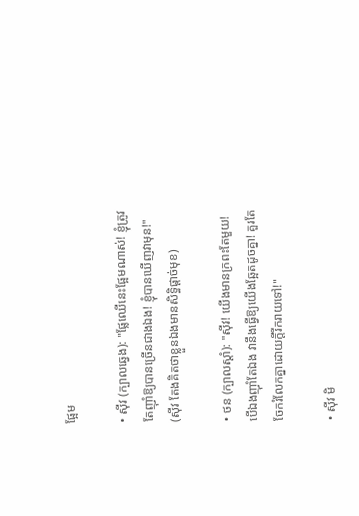ផ្អែម

• ស៊ីវ (ក្បាលឆ្វេង): "ផ្លែឈើនេះផ្អែមណាស់! ខ្ញុំត្រូវតែញ៉ាំឱ្យបានច្រើនជាងឯង! ខ្ញុំបានឃើញវាមុន!" (ស៊ីវ តែងគិតថាខ្លួនឯងមានសិទ្ធិផ្តាច់មុខ)

• ថន (ក្បាលស្តាំ): "ស៊ីវ! យើងមានក្រពះតែមួយ! បើឯងញ៉ាំតែឯង វានឹងធ្វើឱ្យយើងឆ្អែតដូចគ្នា! គួរតែចែករំលែកគ្នាដោយក្តីរីករាយទៅ!"

• ស៊ីវ មិ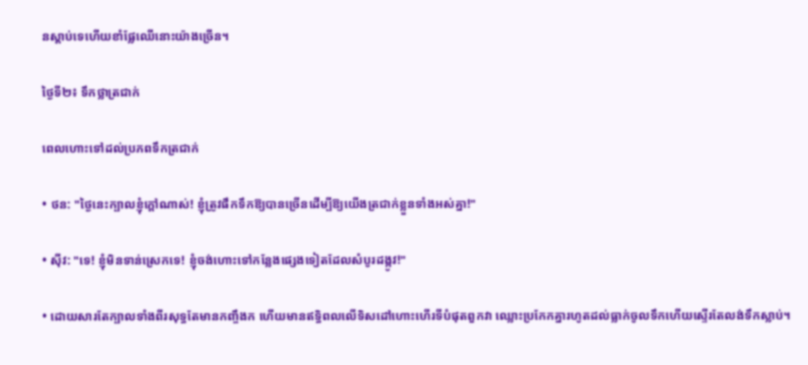នស្តាប់ទេហើយខាំផ្លែឈើនោះយ៉ាងច្រើន។

ថ្ងៃទី២៖ ទឹកថ្លាត្រជាក់

ពេលហោះទៅដល់ប្រភពទឹកត្រជាក់

• ថន: "ថ្ងៃនេះក្បាលខ្ញុំក្តៅណាស់! ខ្ញុំត្រូវផឹកទឹកឱ្យបានច្រើនដើម្បីឱ្យយើងត្រជាក់ខ្លួនទាំងអស់គ្នា!"

• ស៊ីវ: "ទេ! ខ្ញុំមិនទាន់ស្រេកទេ! ខ្ញុំចង់ហោះទៅកន្លែងផ្សេងទៀតដែលសំបូរដង្កូវ!"

• ដោយសារតែក្បាលទាំងពីរសុទ្ធតែមានកញ្ចឹងក ហើយមានឥទ្ធិពលលើទិសដៅហោះហើរទីបំផុតពួកវា ឈ្លោះប្រកែកគ្នារហូតដល់ធ្លាក់ចូលទឹកហើយស្ទើរតែលង់ទឹកស្លាប់។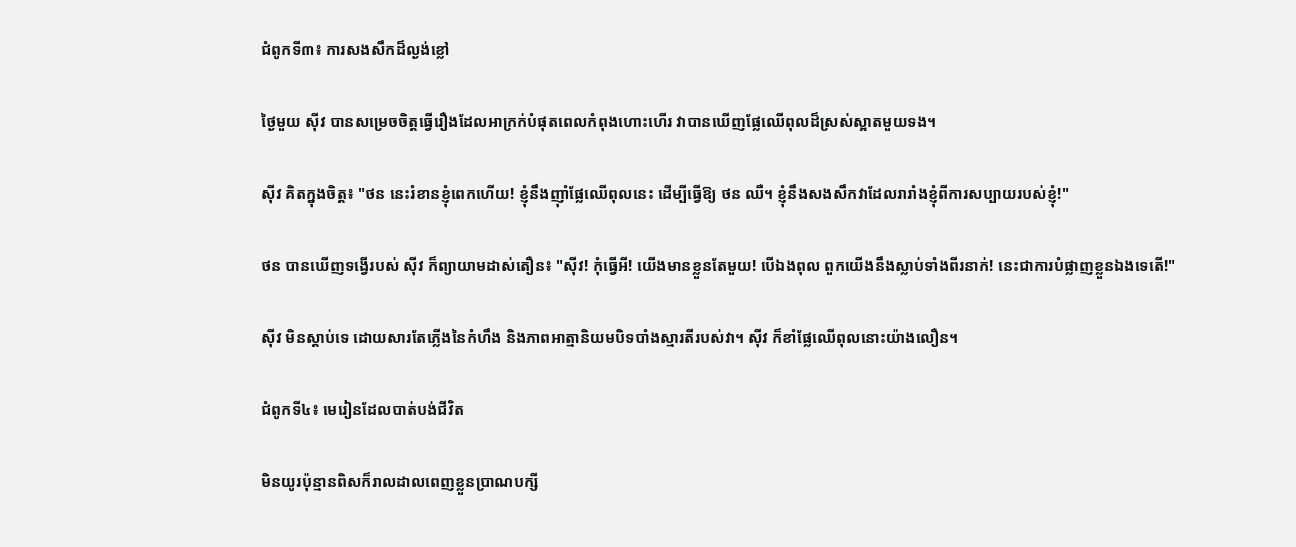ជំពូកទី៣៖ ការសងសឹកដ៏ល្ងង់ខ្លៅ

ថ្ងៃមួយ ស៊ីវ បានសម្រេចចិត្តធ្វើរឿងដែលអាក្រក់បំផុតពេលកំពុងហោះហើរ វាបានឃើញផ្លែឈើពុលដ៏ស្រស់ស្អាតមួយទង។

ស៊ីវ គិតក្នុងចិត្ត៖ "ថន នេះរំខានខ្ញុំពេកហើយ! ខ្ញុំនឹងញ៉ាំផ្លែឈើពុលនេះ ដើម្បីធ្វើឱ្យ ថន ឈឺ។ ខ្ញុំនឹងសងសឹកវាដែលរារាំងខ្ញុំពីការសប្បាយរបស់ខ្ញុំ!"

ថន បានឃើញទង្វើរបស់ ស៊ីវ ក៏ព្យាយាមដាស់តឿន៖ "ស៊ីវ! កុំធ្វើអី! យើងមានខ្លួនតែមួយ! បើឯងពុល ពួកយើងនឹងស្លាប់ទាំងពីរនាក់! នេះជាការបំផ្លាញខ្លួនឯងទេតើ!"

ស៊ីវ មិនស្តាប់ទេ ដោយសារតែភ្លើងនៃកំហឹង និងភាពអាត្មានិយមបិទបាំងស្មារតីរបស់វា។ ស៊ីវ ក៏ខាំផ្លែឈើពុលនោះយ៉ាងលឿន។

ជំពូកទី៤៖ មេរៀនដែលបាត់បង់ជីវិត

មិនយូរប៉ុន្មានពិសក៏រាលដាលពេញខ្លួនប្រាណបក្សី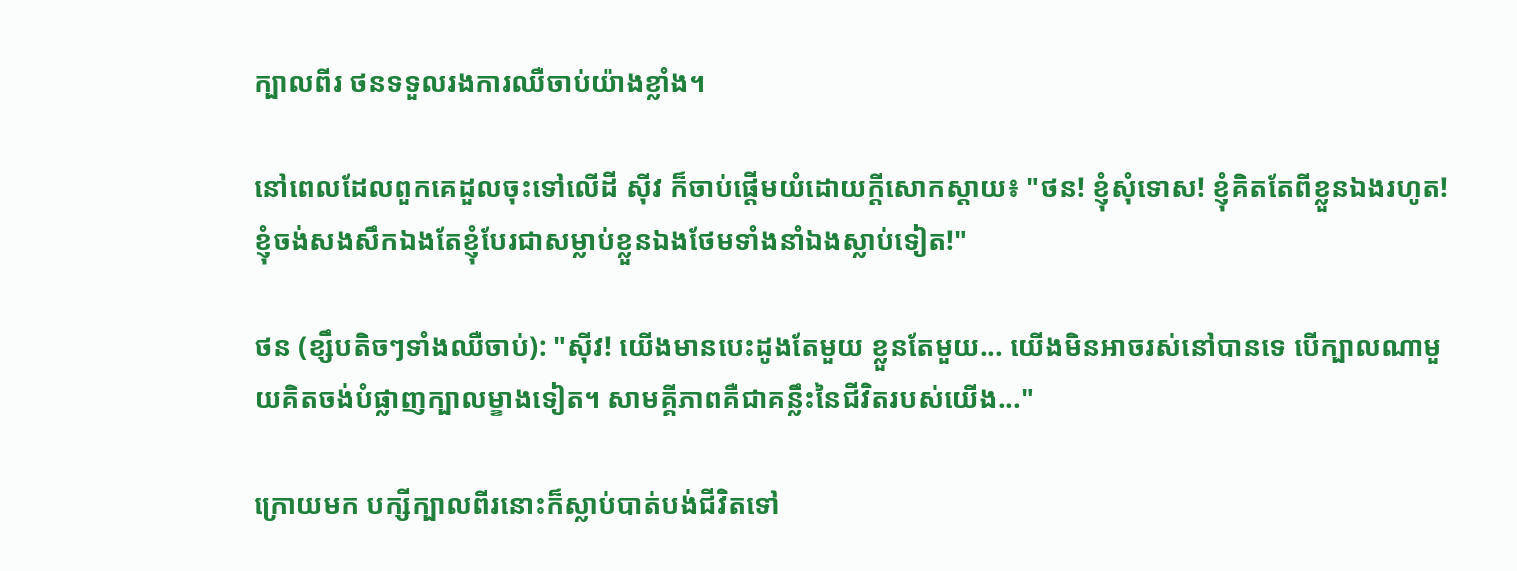ក្បាលពីរ ថនទទួលរងការឈឺចាប់យ៉ាងខ្លាំង។

នៅពេលដែលពួកគេដួលចុះទៅលើដី ស៊ីវ ក៏ចាប់ផ្តើមយំដោយក្តីសោកស្តាយ៖ "ថន! ខ្ញុំសុំទោស! ខ្ញុំគិតតែពីខ្លួនឯងរហូត! ខ្ញុំចង់សងសឹកឯងតែខ្ញុំបែរជាសម្លាប់ខ្លួនឯងថែមទាំងនាំឯងស្លាប់ទៀត!"

ថន (ខ្សឹបតិចៗទាំងឈឺចាប់): "ស៊ីវ! យើងមានបេះដូងតែមួយ ខ្លួនតែមួយ... យើងមិនអាចរស់នៅបានទេ បើក្បាលណាមួយគិតចង់បំផ្លាញក្បាលម្ខាងទៀត។ សាមគ្គីភាពគឺជាគន្លឹះនៃជីវិតរបស់យើង..."

ក្រោយមក បក្សីក្បាលពីរនោះក៏ស្លាប់បាត់បង់ជីវិតទៅ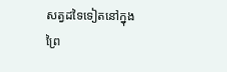សត្វដទៃទៀតនៅក្នុងព្រៃ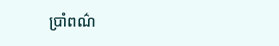ប្រាំពណ៌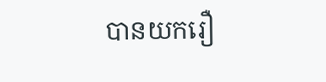បានយករឿ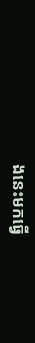ងនេះមកធ្វើ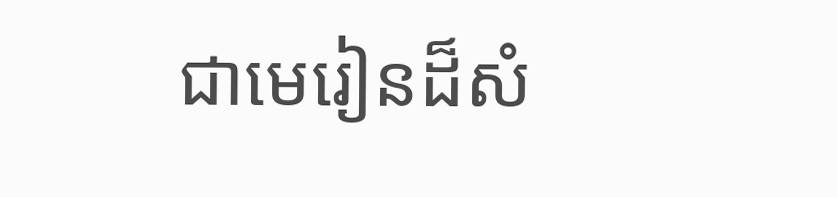ជាមេរៀនដ៏សំ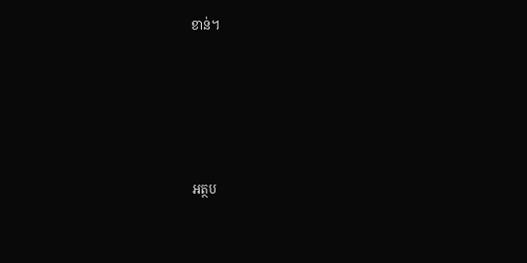ខាន់។





អត្ថប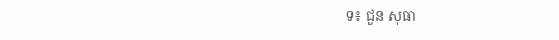ទ៖ ជួន សុធា